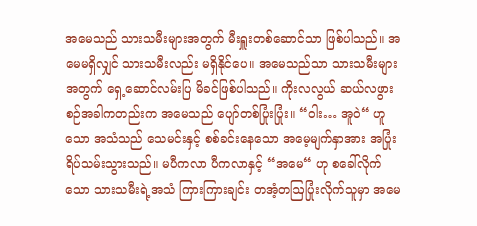အမေသည် သားသမီးများအတွက် မီးရှူးတစ်ဆောင်သာ ဖြစ်ပါသည်။ အမေမရှိလျှင် သားသမီးလည်း မရှိနိုင်ပေ။ အမေသည်သာ သားသမီးများအတွက် ရှေ့ဆောင်လမ်းပြ မိခင်ဖြစ်ပါသည်။ ကိုးလလွယ် ဆယ်လဖွားစဉ်အခါကတည်းက အမေသည် ပျော်တစ်ပြုံးပြုံး။ “ဝါး… အူဝဲ“ ဟူသော အသံသည် သေမင်းနှင့် စစ်ခင်းနေသော အမေ့မျက်နှာအား အပြုံးရိပ်သမ်းသွားသည်။ မပီကလာ ပီကလာနှင့် “အမေ“ ဟု စခေါ်လိုက်သော သားသမီးရဲ့အသံ ကြားကြားချင်း တအံ့တဩပြုံးလိုက်သူမှာ အမေ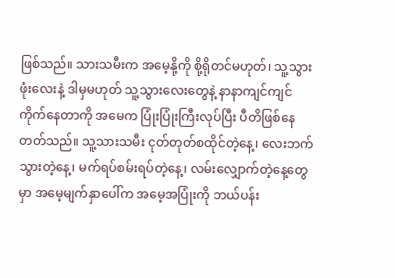ဖြစ်သည်။ သားသမီးက အမေ့နို့ကို စို့ရိုတင်မဟုတ်၊ သူ့သွားဖုံးလေးနဲ့ ဒါမှမဟုတ် သူ့သွားလေးတွေနဲ့ နာနာကျင်ကျင်ကိုက်နေတာကို အမေက ပြုံးပြုံးကြီးလုပ်ပြီး ပီတိဖြစ်နေတတ်သည်။ သူ့သားသမီး ငုတ်တုတ်စထိုင်တဲ့နေ့၊ လေးဘက်သွားတဲ့နေ့၊ မက်ရပ်စမ်းရပ်တဲ့နေ့၊ လမ်းလျှောက်တဲ့နေ့တွေမှာ အမေ့မျက်နှာပေါ်က အမေ့အပြုံးကို ဘယ်ပန်း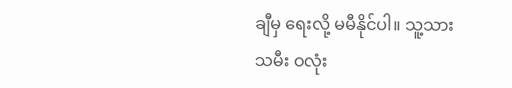ချီမှ ရေးလို့ မမီနိုင်ပါ။ သူ့သားသမီး ဝလုံး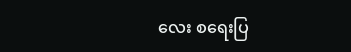လေး စရေးပြ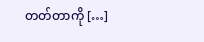တတ်တာကို […]